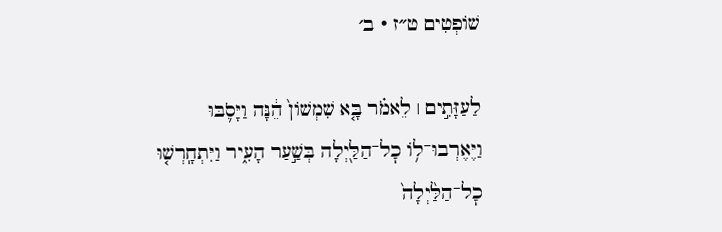שׁוֹפְטִים ט״ז · ב׳

לַעַזָּתִ֣ים ׀ לֵאמֹ֗ר בָּ֤א שִׁמְשׁוֹן֙ הֵ֔נָּה וַיָּסֹ֛בּוּ וַיֶּאֶרְבוּ־ל֥וֹ כׇל־הַלַּ֖יְלָה בְּשַׁ֣עַר הָעִ֑יר וַיִּתְחָֽרְשׁ֤וּ כׇל־הַלַּ֙יְלָה֙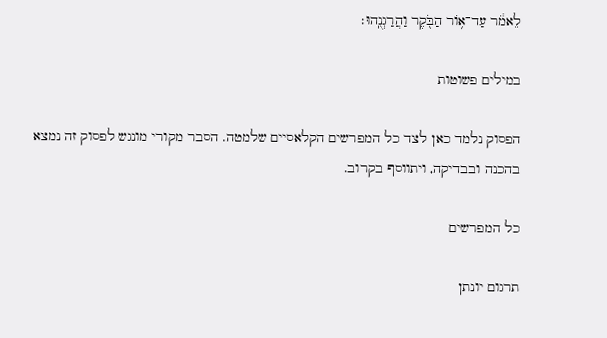לֵאמֹ֔ר עַד־א֥וֹר הַבֹּ֖קֶר וַהֲרַגְנֻֽהוּ׃

במילים פשוטות

הפסוק נלמד כאן לצד כל המפרשים הקלאסיים שלמטה. הסבר מקורי מונגש לפסוק זה נמצא בהכנה ובבדיקה, ויתווסף בקרוב.

כל המפרשים

תרגום יונתן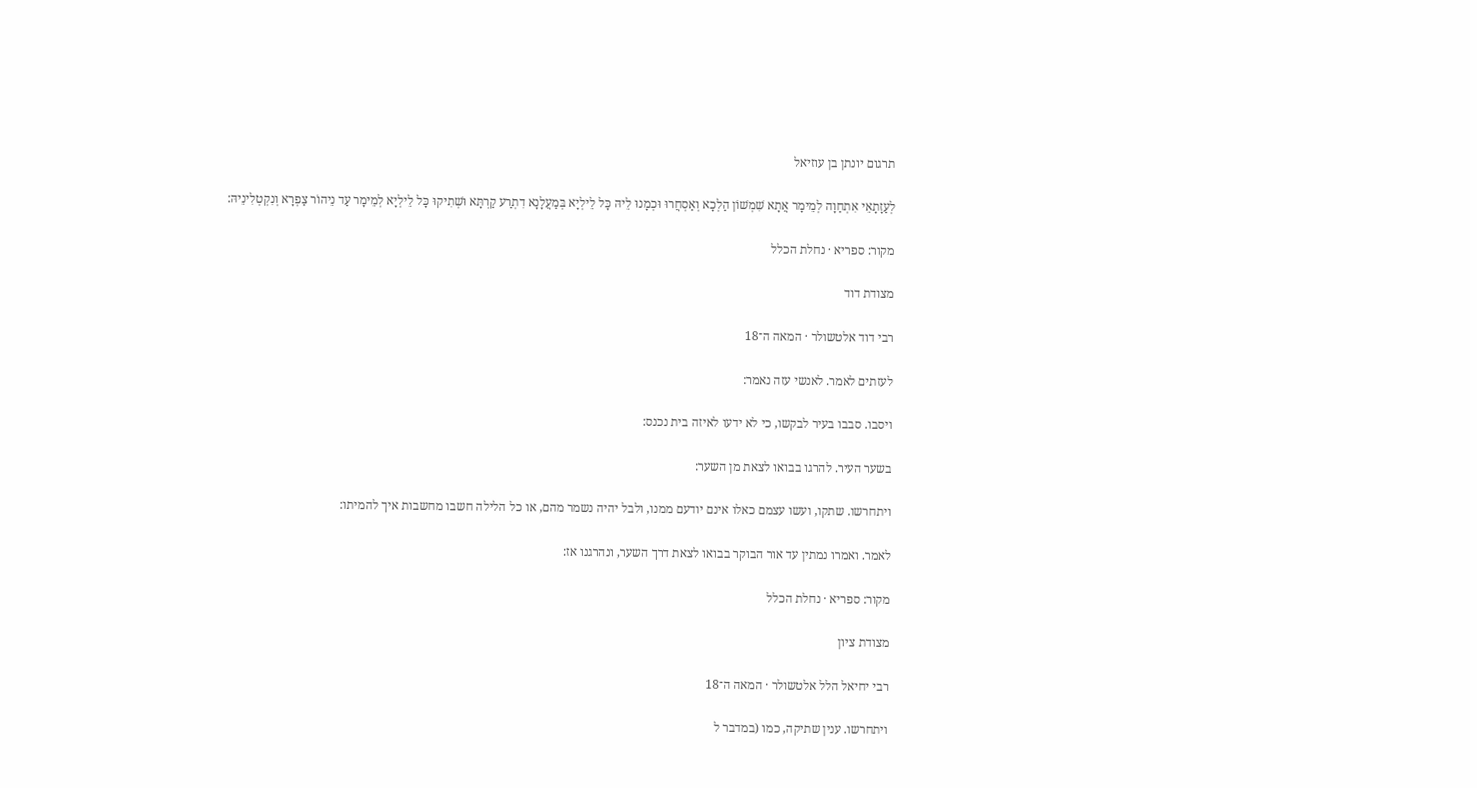תרגום יונתן בן עוזיאל

לְעַזָתָאֵי אִתְחַוָה לְמֵימָר אֲתָא שִׁמְשׁוֹן הַלְכָא וְאַסְחֲרוּ וּכְמָנוּ לֵיהּ כָּל לֵילְיָא בְּמַעֲלָנָא דִתְרַע קַרְתָּא וּשְׁתִיקוּ כָּל לֵילְיָא לְמֵימָר עַד נֵיהוֹר צַפְרָא וְנִקְטְלִינֵיהּ:

מקור: ספריא · נחלת הכלל

מצודת דוד

רבי דוד אלטשולר · המאה ה־18

לעזתים לאמר. לאנשי עזה נאמר:

ויסבו. סבבו בעיר לבקשו, כי לא ידעו לאיזה בית נכנס:

בשער העיר. להרגו בבואו לצאת מן השער:

ויתחרשו. שתקו, ועשו עצמם כאלו אינם יודעם ממנו, ולבל יהיה נשמר מהם, או כל הלילה חשבו מחשבות איך להמיתו:

לאמר. ואמרו נמתין עד אור הבוקר בבואו לצאת דרך השער, ונהרגנו אז:

מקור: ספריא · נחלת הכלל

מצודת ציון

רבי יחיאל הלל אלטשולר · המאה ה־18

ויתחרשו. ענין שתיקה, כמו (במדבר ל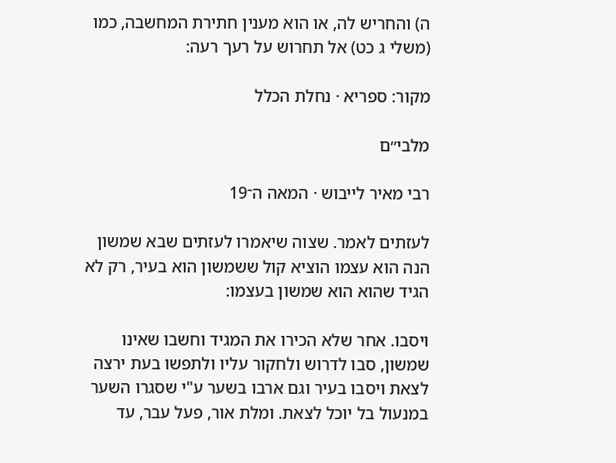ה) והחריש לה, או הוא מענין חתירת המחשבה, כמו (משלי ג כט) אל תחרוש על רעך רעה:

מקור: ספריא · נחלת הכלל

מלבי״ם

רבי מאיר לייבוש · המאה ה־19

לעזתים לאמר. שצוה שיאמרו לעזתים שבא שמשון הנה הוא עצמו הוציא קול ששמשון הוא בעיר, רק לא הגיד שהוא הוא שמשון בעצמו:

ויסבו. אחר שלא הכירו את המגיד וחשבו שאינו שמשון, סבו לדרוש ולחקור עליו ולתפשו בעת ירצה לצאת ויסבו בעיר וגם ארבו בשער ע"י שסגרו השער במנעול בל יוכל לצאת. ומלת אור, פעל עבר, עד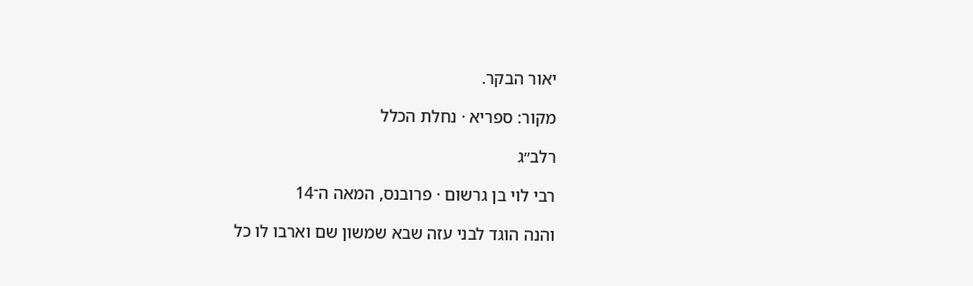יאור הבקר.

מקור: ספריא · נחלת הכלל

רלב״ג

רבי לוי בן גרשום · פרובנס, המאה ה־14

והנה הוגד לבני עזה שבא שמשון שם וארבו לו כל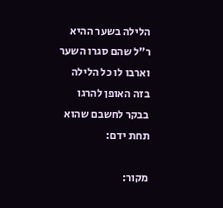הלילה בשער ההיא ר"ל שהם סגרו השער וארבו לו כל הלילה בזה האופן להרגו בבקר לחשבם שהוא תחת ידם:

מקור: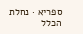ספריא · נחלת הכלל